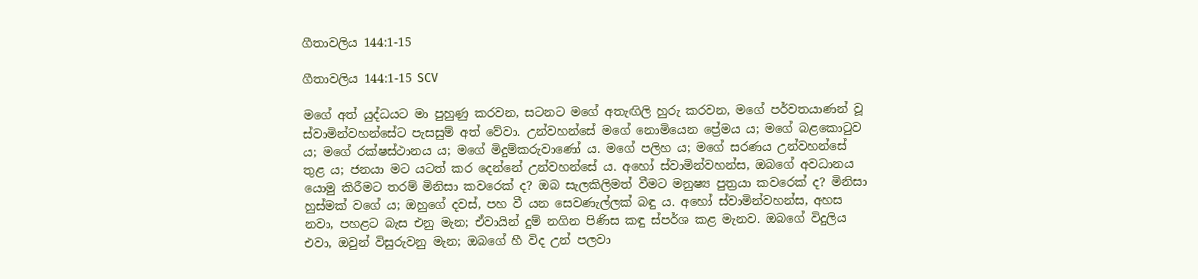ගීතාවලිය 144:1-15

ගීතාවලිය 144:1-15 SCV

මගේ අත් යුද්ධයට මා පුහුණු කරවන, සටනට මගේ අතැඟිලි හුරු කරවන, මගේ පර්වතයාණන් වූ ස්වාමින්වහන්සේට පැසසුම් අත් වේවා. උන්වහන්සේ මගේ නොමියෙන ප්‍රේමය ය; මගේ බළකොටුව ය; මගේ රක්ෂස්ථානය ය; මගේ මිදුම්කරුවාණෝ ය. මගේ පලිහ ය; මගේ සරණය උන්වහන්සේ තුළ ය; ජනයා මට යටත් කර දෙන්නේ උන්වහන්සේ ය. අහෝ ස්වාමින්වහන්ස, ඔබගේ අවධානය යොමු කිරීමට තරම් මිනිසා කවරෙක් ද? ඔබ සැලකිලිමත් වීමට මනුෂ්‍ය පුත්‍රයා කවරෙක් ද? මිනිසා හුස්මක් වගේ ය; ඔහුගේ දවස්, පහ වී යන සෙවණැල්ලක් බඳු ය. අහෝ ස්වාමින්වහන්ස, අහස නවා, පහළට බැස එනු මැන; ඒවායින් දුම් නගින පිණිස කඳු ස්පර්ශ කළ මැනව. ඔබගේ විදුලිය එවා, ඔවුන් විසුරුවනු මැන; ඔබගේ හී විද උන් පලවා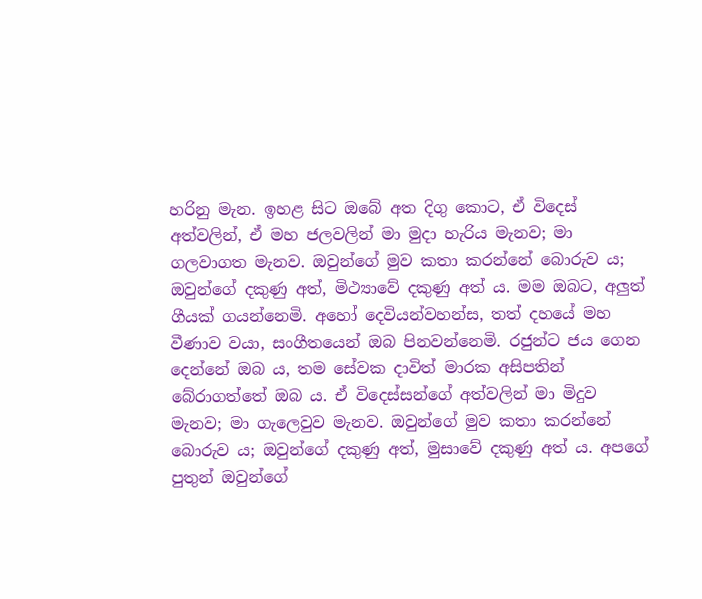හරිනු මැන. ඉහළ සිට ඔබේ අත දිගු කොට, ඒ විදෙස් අත්වලින්, ඒ මහ ජලවලින් මා මුදා හැරිය මැනව; මා ගලවාගත මැනව. ඔවුන්ගේ මුව කතා කරන්නේ බොරුව ය; ඔවුන්ගේ දකුණු අත්, මිථ්‍යාවේ දකුණු අත් ය. මම ඔබට, අලුත් ගීයක් ගයන්නෙමි. අහෝ දෙවියන්වහන්ස, තත් දහයේ මහ වීණාව වයා, සංගීතයෙන් ඔබ පිනවන්නෙමි. රජුන්ට ජය ගෙන දෙන්නේ ඔබ ය, තම සේවක දාවිත් මාරක අසිපතින් බේරාගත්තේ ඔබ ය. ඒ විදෙස්සන්ගේ අත්වලින් මා මිදුව මැනව; මා ගැලෙවුව මැනව. ඔවුන්ගේ මුව කතා කරන්නේ බොරුව ය; ඔවුන්ගේ දකුණු අත්, මුසාවේ දකුණු අත් ය. අපගේ පුතුන් ඔවුන්ගේ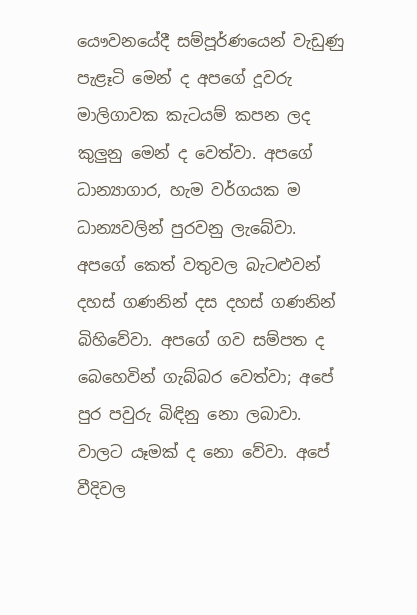යෞවනයේදී සම්පූර්ණයෙන් වැඩුණු පැළෑටි මෙන් ද අපගේ දූවරු මාලිගාවක කැටයම් කපන ලද කුලුනු මෙන් ද වෙත්වා. අපගේ ධාන්‍යාගාර, හැම වර්ගයක ම ධාන්‍යවලින් පුරවනු ලැබේවා. අපගේ කෙත් වතුවල බැටළුවන් දහස් ගණනින් දස දහස් ගණනින් බිහිවේවා. අපගේ ගව සම්පත ද බෙහෙවින් ගැබ්බර වෙත්වා; අපේ පුර පවුරු බිඳිනු නො ලබාවා. වාලට යෑමක් ද නො වේවා. අපේ වීදිවල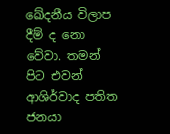ඛේදනීය විලාප දීම් ද නො වේවා. තමන් පිට එවන් ආශිර්වාද පතිත ජනයා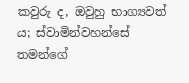කවුරු ද, ඔවුහු භාග්‍යවත් ය; ස්වාමින්වහන්සේ තමන්ගේ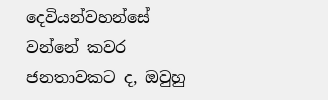දෙවියන්වහන්සේ වන්නේ කවර ජනතාවකට ද, ඔවුහු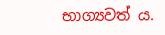භාග්‍යවත් ය.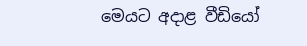මෙයට අදාළ වීඩියෝ